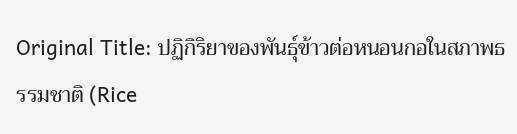Original Title: ปฏิกิริยาของพันธุ์ข้าวต่อหนอนกอในสภาพธรรมชาติ (Rice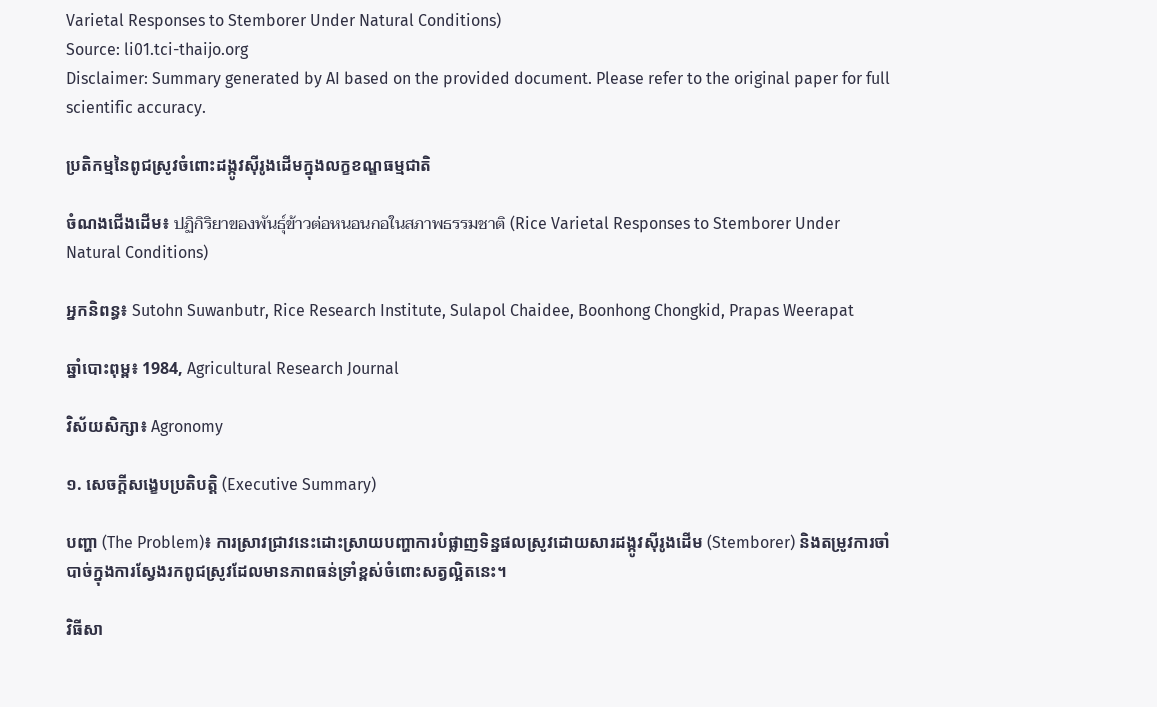Varietal Responses to Stemborer Under Natural Conditions)
Source: li01.tci-thaijo.org
Disclaimer: Summary generated by AI based on the provided document. Please refer to the original paper for full scientific accuracy.

ប្រតិកម្មនៃពូជស្រូវចំពោះដង្កូវស៊ីរូងដើមក្នុងលក្ខខណ្ឌធម្មជាតិ

ចំណងជើងដើម៖ ปฏิกิริยาของพันธุ์ข้าวต่อหนอนกอในสภาพธรรมชาติ (Rice Varietal Responses to Stemborer Under Natural Conditions)

អ្នកនិពន្ធ៖ Sutohn Suwanbutr, Rice Research Institute, Sulapol Chaidee, Boonhong Chongkid, Prapas Weerapat

ឆ្នាំបោះពុម្ព៖ 1984, Agricultural Research Journal

វិស័យសិក្សា៖ Agronomy

១. សេចក្តីសង្ខេបប្រតិបត្តិ (Executive Summary)

បញ្ហា (The Problem)៖ ការស្រាវជ្រាវនេះដោះស្រាយបញ្ហាការបំផ្លាញទិន្នផលស្រូវដោយសារដង្កូវស៊ីរូងដើម (Stemborer) និងតម្រូវការចាំបាច់ក្នុងការស្វែងរកពូជស្រូវដែលមានភាពធន់ទ្រាំខ្ពស់ចំពោះសត្វល្អិតនេះ។

វិធីសា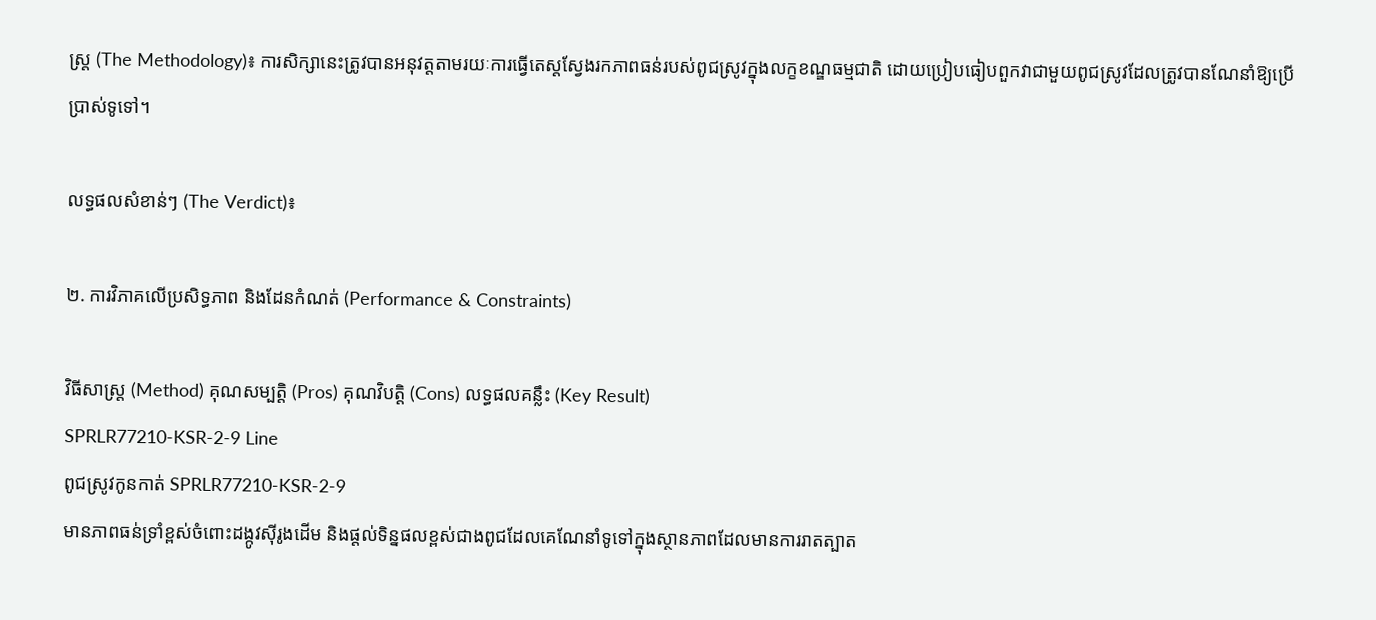ស្ត្រ (The Methodology)៖ ការសិក្សានេះត្រូវបានអនុវត្តតាមរយៈការធ្វើតេស្តស្វែងរកភាពធន់របស់ពូជស្រូវក្នុងលក្ខខណ្ឌធម្មជាតិ ដោយប្រៀបធៀបពួកវាជាមួយពូជស្រូវដែលត្រូវបានណែនាំឱ្យប្រើប្រាស់ទូទៅ។

លទ្ធផលសំខាន់ៗ (The Verdict)៖

២. ការវិភាគលើប្រសិទ្ធភាព និងដែនកំណត់ (Performance & Constraints)

វិធីសាស្ត្រ (Method) គុណសម្បត្តិ (Pros) គុណវិបត្តិ (Cons) លទ្ធផលគន្លឹះ (Key Result)
SPRLR77210-KSR-2-9 Line
ពូជស្រូវកូនកាត់ SPRLR77210-KSR-2-9
មានភាពធន់ទ្រាំខ្ពស់ចំពោះដង្កូវស៊ីរូងដើម និងផ្តល់ទិន្នផលខ្ពស់ជាងពូជដែលគេណែនាំទូទៅក្នុងស្ថានភាពដែលមានការរាតត្បាត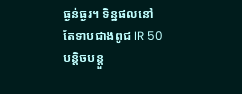ធ្ងន់ធ្ងរ។ ទិន្នផលនៅតែទាបជាងពូជ IR 50 បន្តិចបន្តួ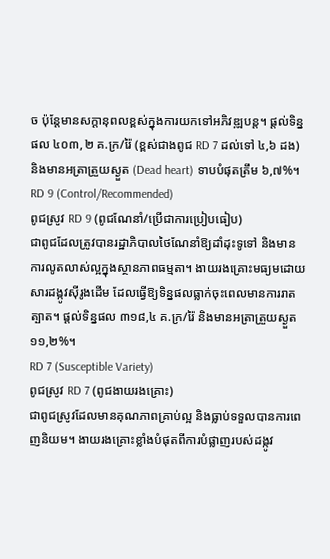ច ប៉ុន្តែមានសក្តានុពលខ្ពស់ក្នុងការយកទៅអភិវឌ្ឍបន្ត។ ផ្តល់ទិន្នផល ៤០៣,២ គ.ក្រ/រ៉ៃ (ខ្ពស់ជាងពូជ RD 7 ដល់ទៅ ៤,៦ ដង) និងមានអត្រាត្រួយស្ងួត (Dead heart) ទាបបំផុតត្រឹម ៦,៧%។
RD 9 (Control/Recommended)
ពូជស្រូវ RD 9 (ពូជណែនាំ/ប្រើជាការប្រៀបធៀប)
ជាពូជដែលត្រូវបានរដ្ឋាភិបាលថៃណែនាំឱ្យដាំដុះទូទៅ និងមានការលូតលាស់ល្អក្នុងស្ថានភាពធម្មតា។ ងាយរងគ្រោះមធ្យមដោយសារដង្កូវស៊ីរូងដើម ដែលធ្វើឱ្យទិន្នផលធ្លាក់ចុះពេលមានការរាតត្បាត។ ផ្តល់ទិន្នផល ៣១៨,៤ គ.ក្រ/រ៉ៃ និងមានអត្រាត្រួយស្ងួត ១១,២%។
RD 7 (Susceptible Variety)
ពូជស្រូវ RD 7 (ពូជងាយរងគ្រោះ)
ជាពូជស្រូវដែលមានគុណភាពគ្រាប់ល្អ និងធ្លាប់ទទួលបានការពេញនិយម។ ងាយរងគ្រោះខ្លាំងបំផុតពីការបំផ្លាញរបស់ដង្កូវ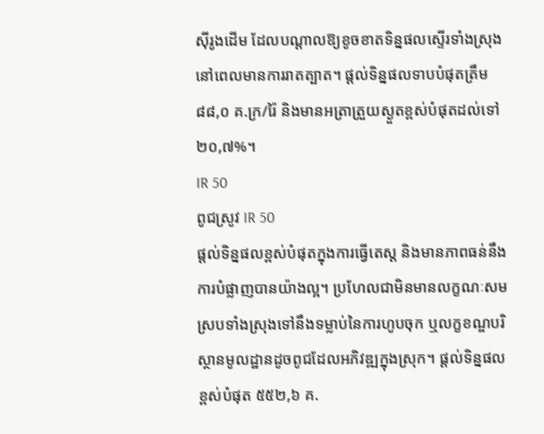ស៊ីរូងដើម ដែលបណ្តាលឱ្យខូចខាតទិន្នផលស្ទើរទាំងស្រុងនៅពេលមានការរាតត្បាត។ ផ្តល់ទិន្នផលទាបបំផុតត្រឹម ៨៨,០ គ.ក្រ/រ៉ៃ និងមានអត្រាត្រួយស្ងួតខ្ពស់បំផុតដល់ទៅ ២០,៧%។
IR 50
ពូជស្រូវ IR 50
ផ្តល់ទិន្នផលខ្ពស់បំផុតក្នុងការធ្វើតេស្ត និងមានភាពធន់នឹងការបំផ្លាញបានយ៉ាងល្អ។ ប្រហែលជាមិនមានលក្ខណៈសមស្របទាំងស្រុងទៅនឹងទម្លាប់នៃការហូបចុក ឬលក្ខខណ្ឌបរិស្ថានមូលដ្ឋានដូចពូជដែលអភិវឌ្ឍក្នុងស្រុក។ ផ្តល់ទិន្នផលខ្ពស់បំផុត ៥៥២,៦ គ.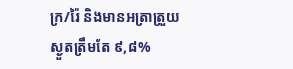ក្រ/រ៉ៃ និងមានអត្រាត្រួយស្ងួតត្រឹមតែ ៩,៨%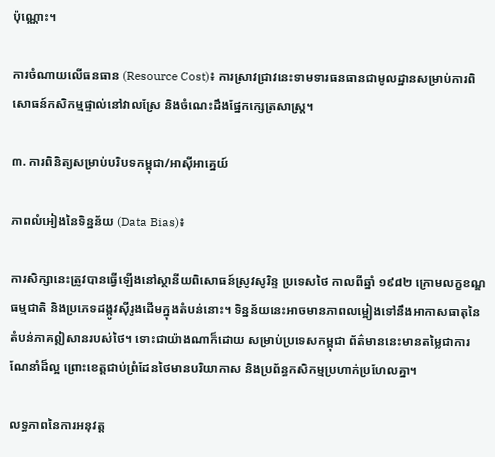ប៉ុណ្ណោះ។

ការចំណាយលើធនធាន (Resource Cost)៖ ការស្រាវជ្រាវនេះទាមទារធនធានជាមូលដ្ឋានសម្រាប់ការពិសោធន៍កសិកម្មផ្ទាល់នៅវាលស្រែ និងចំណេះដឹងផ្នែកក្សេត្រសាស្ត្រ។

៣. ការពិនិត្យសម្រាប់បរិបទកម្ពុជា/អាស៊ីអាគ្នេយ៍

ភាពលំអៀងនៃទិន្នន័យ (Data Bias)៖

ការសិក្សានេះត្រូវបានធ្វើឡើងនៅស្ថានីយពិសោធន៍ស្រូវសូរិន្ទ ប្រទេសថៃ កាលពីឆ្នាំ ១៩៨២ ក្រោមលក្ខខណ្ឌធម្មជាតិ និងប្រភេទដង្កូវស៊ីរូងដើមក្នុងតំបន់នោះ។ ទិន្នន័យនេះអាចមានភាពលម្អៀងទៅនឹងអាកាសធាតុនៃតំបន់ភាគឦសានរបស់ថៃ។ ទោះជាយ៉ាងណាក៏ដោយ សម្រាប់ប្រទេសកម្ពុជា ព័ត៌មាននេះមានតម្លៃជាការណែនាំដ៏ល្អ ព្រោះខេត្តជាប់ព្រំដែនថៃមានបរិយាកាស និងប្រព័ន្ធកសិកម្មប្រហាក់ប្រហែលគ្នា។

លទ្ធភាពនៃការអនុវត្ត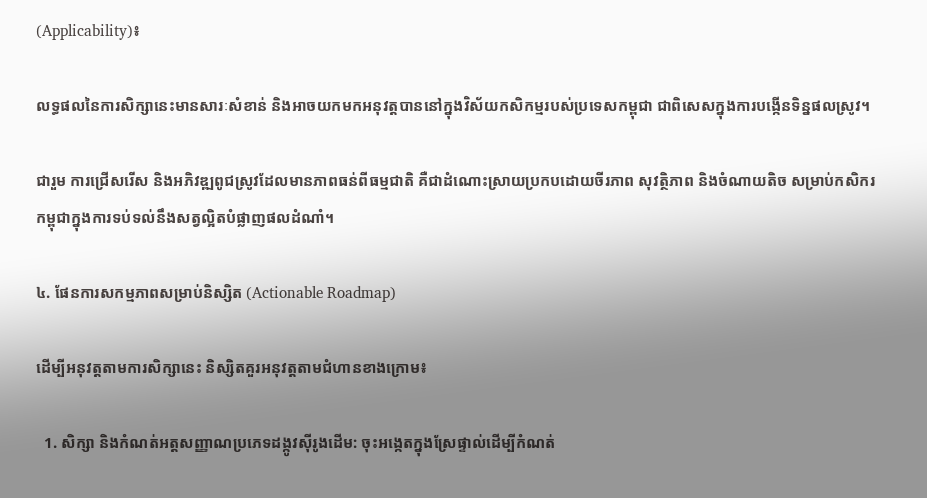(Applicability)៖

លទ្ធផលនៃការសិក្សានេះមានសារៈសំខាន់ និងអាចយកមកអនុវត្តបាននៅក្នុងវិស័យកសិកម្មរបស់ប្រទេសកម្ពុជា ជាពិសេសក្នុងការបង្កើនទិន្នផលស្រូវ។

ជារួម ការជ្រើសរើស និងអភិវឌ្ឍពូជស្រូវដែលមានភាពធន់ពីធម្មជាតិ គឺជាដំណោះស្រាយប្រកបដោយចីរភាព សុវត្ថិភាព និងចំណាយតិច សម្រាប់កសិករកម្ពុជាក្នុងការទប់ទល់នឹងសត្វល្អិតបំផ្លាញផលដំណាំ។

៤. ផែនការសកម្មភាពសម្រាប់និស្សិត (Actionable Roadmap)

ដើម្បីអនុវត្តតាមការសិក្សានេះ និស្សិតគួរអនុវត្តតាមជំហានខាងក្រោម៖

  1. សិក្សា និងកំណត់អត្តសញ្ញាណប្រភេទដង្កូវស៊ីរូងដើម: ចុះអង្កេតក្នុងស្រែផ្ទាល់ដើម្បីកំណត់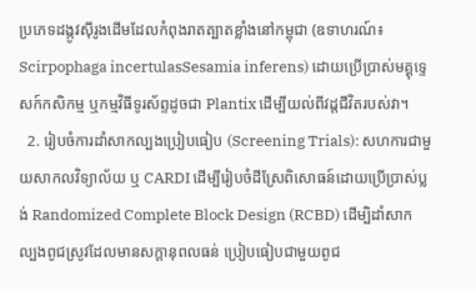ប្រភេទដង្កូវស៊ីរូងដើមដែលកំពុងរាតត្បាតខ្លាំងនៅកម្ពុជា (ឧទាហរណ៍៖ Scirpophaga incertulasSesamia inferens) ដោយប្រើប្រាស់មគ្គុទ្ទេសក៍កសិកម្ម ឬកម្មវិធីទូរស័ព្ទដូចជា Plantix ដើម្បីយល់ពីវដ្តជីវិតរបស់វា។
  2. រៀបចំការដាំសាកល្បងប្រៀបធៀប (Screening Trials): សហការជាមួយសាកលវិទ្យាល័យ ឬ CARDI ដើម្បីរៀបចំដីស្រែពិសោធន៍ដោយប្រើប្រាស់ប្លង់ Randomized Complete Block Design (RCBD) ដើម្បិដាំសាកល្បងពូជស្រូវដែលមានសក្តានុពលធន់ ប្រៀបធៀបជាមួយពូជ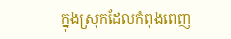ក្នុងស្រុកដែលកំពុងពេញ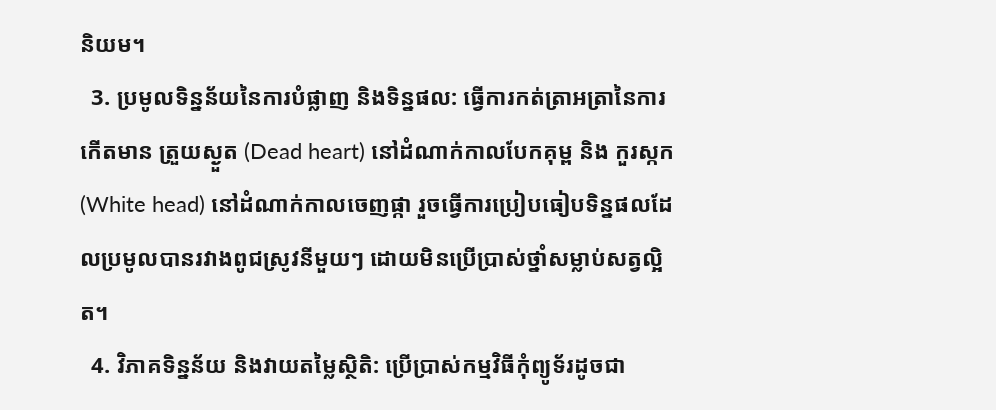និយម។
  3. ប្រមូលទិន្នន័យនៃការបំផ្លាញ និងទិន្នផល: ធ្វើការកត់ត្រាអត្រានៃការកើតមាន ត្រួយស្ងួត (Dead heart) នៅដំណាក់កាលបែកគុម្ព និង កួរស្កក (White head) នៅដំណាក់កាលចេញផ្កា រួចធ្វើការប្រៀបធៀបទិន្នផលដែលប្រមូលបានរវាងពូជស្រូវនីមួយៗ ដោយមិនប្រើប្រាស់ថ្នាំសម្លាប់សត្វល្អិត។
  4. វិភាគទិន្នន័យ និងវាយតម្លៃស្ថិតិ: ប្រើប្រាស់កម្មវិធីកុំព្យូទ័រដូចជា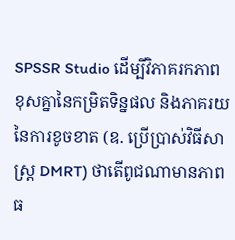SPSSR Studio ដើម្បីវិភាគរកភាពខុសគ្នានៃកម្រិតទិន្នផល និងភាគរយនៃការខូចខាត (ឧ. ប្រើប្រាស់វិធីសាស្ត្រ DMRT) ថាតើពូជណាមានភាពធ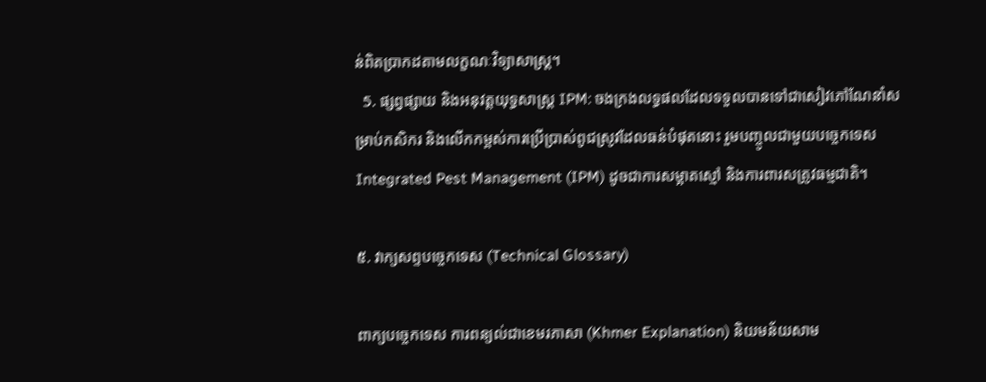ន់ពិតប្រាកដតាមលក្ខណៈវិទ្យាសាស្ត្រ។
  5. ផ្សព្វផ្សាយ និងអនុវត្តយុទ្ធសាស្ត្រ IPM: ចងក្រងលទ្ធផលដែលទទួលបានទៅជាសៀវភៅណែនាំសម្រាប់កសិករ និងលើកកម្ពស់ការប្រើប្រាស់ពូជស្រូវដែលធន់បំផុតនោះ រួមបញ្ចូលជាមួយបច្ចេកទេស Integrated Pest Management (IPM) ដូចជាការសម្អាតស្មៅ និងការពារសត្រូវធម្មជាតិ។

៥. វាក្យសព្ទបច្ចេកទេស (Technical Glossary)

ពាក្យបច្ចេកទេស ការពន្យល់ជាខេមរភាសា (Khmer Explanation) និយមន័យសាម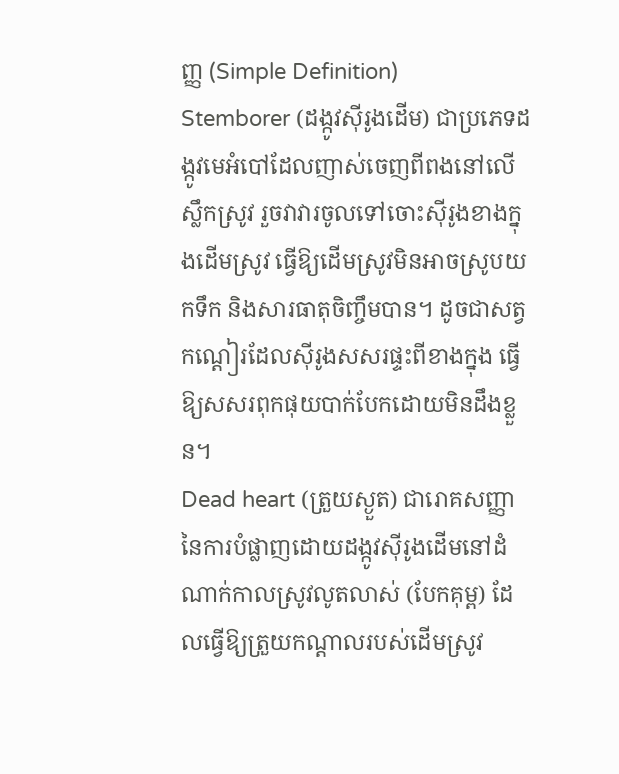ញ្ញ (Simple Definition)
Stemborer (ដង្កូវស៊ីរូងដើម) ជាប្រភេទដង្កូវមេអំបៅដែលញាស់ចេញពីពងនៅលើស្លឹកស្រូវ រួចវាវារចូលទៅចោះស៊ីរូងខាងក្នុងដើមស្រូវ ធ្វើឱ្យដើមស្រូវមិនអាចស្រូបយកទឹក និងសារធាតុចិញ្ចឹមបាន។ ដូចជាសត្វកណ្តៀរដែលស៊ីរូងសសរផ្ទះពីខាងក្នុង ធ្វើឱ្យសសរពុកផុយបាក់បែកដោយមិនដឹងខ្លួន។
Dead heart (ត្រួយស្ងួត) ជារោគសញ្ញានៃការបំផ្លាញដោយដង្កូវស៊ីរូងដើមនៅដំណាក់កាលស្រូវលូតលាស់ (បែកគុម្ព) ដែលធ្វើឱ្យត្រួយកណ្តាលរបស់ដើមស្រូវ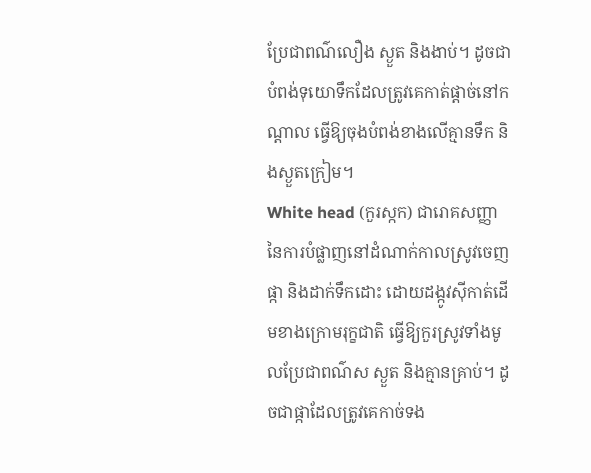ប្រែជាពណ៌លឿង ស្ងួត និងងាប់។ ដូចជាបំពង់ទុយោទឹកដែលត្រូវគេកាត់ផ្តាច់នៅកណ្តាល ធ្វើឱ្យចុងបំពង់ខាងលើគ្មានទឹក និងស្ងួតក្រៀម។
White head (កួរស្កក) ជារោគសញ្ញានៃការបំផ្លាញនៅដំណាក់កាលស្រូវចេញផ្កា និងដាក់ទឹកដោះ ដោយដង្កូវស៊ីកាត់ដើមខាងក្រោមរុក្ខជាតិ ធ្វើឱ្យកួរស្រូវទាំងមូលប្រែជាពណ៌ស ស្ងួត និងគ្មានគ្រាប់។ ដូចជាផ្កាដែលត្រូវគេកាច់ទង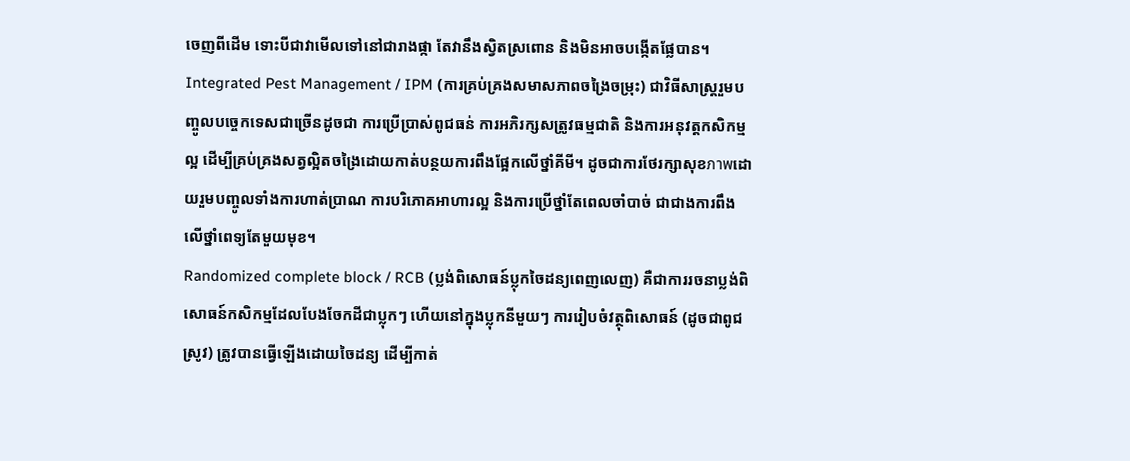ចេញពីដើម ទោះបីជាវាមើលទៅនៅជារាងផ្កា តែវានឹងស្វិតស្រពោន និងមិនអាចបង្កើតផ្លែបាន។
Integrated Pest Management / IPM (ការគ្រប់គ្រងសមាសភាពចង្រៃចម្រុះ) ជាវិធីសាស្ត្ររួមបញ្ចូលបច្ចេកទេសជាច្រើនដូចជា ការប្រើប្រាស់ពូជធន់ ការអភិរក្សសត្រូវធម្មជាតិ និងការអនុវត្តកសិកម្មល្អ ដើម្បីគ្រប់គ្រងសត្វល្អិតចង្រៃដោយកាត់បន្ថយការពឹងផ្អែកលើថ្នាំគីមី។ ដូចជាការថែរក្សាសុខภาพដោយរួមបញ្ចូលទាំងការហាត់ប្រាណ ការបរិភោគអាហារល្អ និងការប្រើថ្នាំតែពេលចាំបាច់ ជាជាងការពឹងលើថ្នាំពេទ្យតែមួយមុខ។
Randomized complete block / RCB (ប្លង់ពិសោធន៍ប្លុកចៃដន្យពេញលេញ) គឺជាការរចនាប្លង់ពិសោធន៍កសិកម្មដែលបែងចែកដីជាប្លុកៗ ហើយនៅក្នុងប្លុកនីមួយៗ ការរៀបចំវត្ថុពិសោធន៍ (ដូចជាពូជស្រូវ) ត្រូវបានធ្វើឡើងដោយចៃដន្យ ដើម្បីកាត់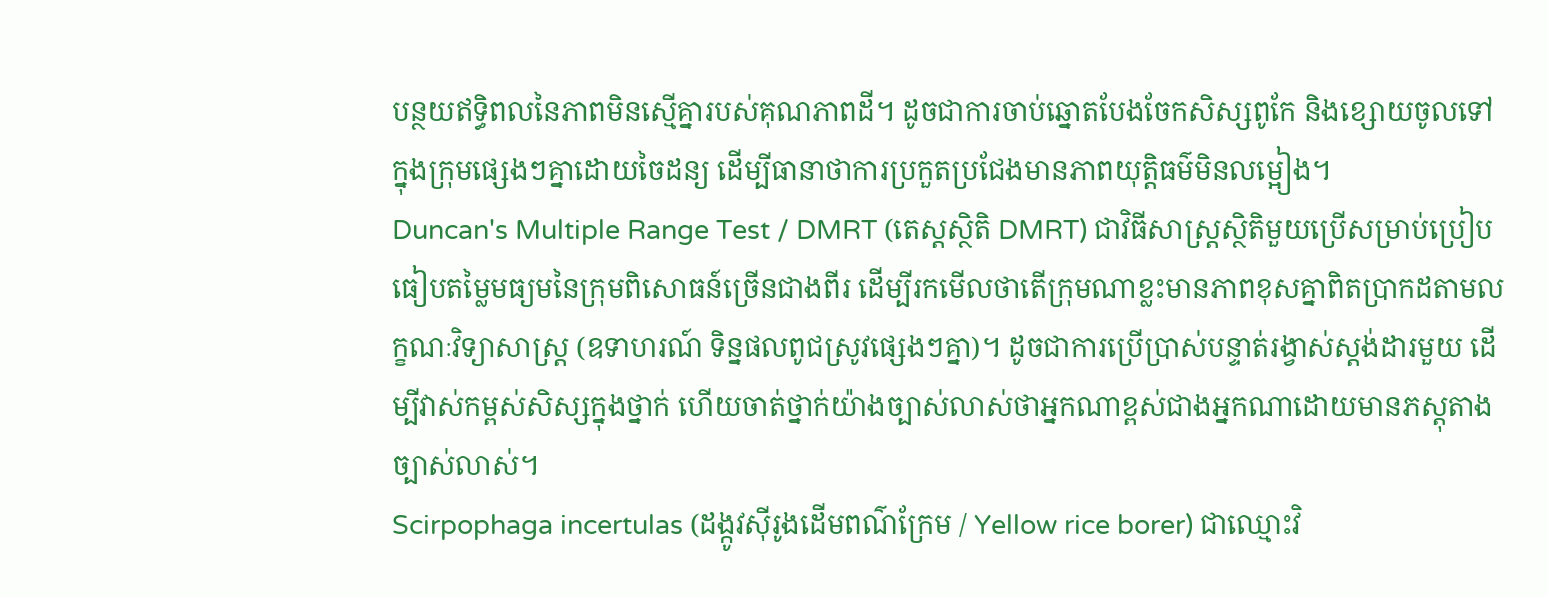បន្ថយឥទ្ធិពលនៃភាពមិនស្មើគ្នារបស់គុណភាពដី។ ដូចជាការចាប់ឆ្នោតបែងចែកសិស្សពូកែ និងខ្សោយចូលទៅក្នុងក្រុមផ្សេងៗគ្នាដោយចៃដន្យ ដើម្បីធានាថាការប្រកួតប្រជែងមានភាពយុត្តិធម៌មិនលម្អៀង។
Duncan's Multiple Range Test / DMRT (តេស្តស្ថិតិ DMRT) ជាវិធីសាស្ត្រស្ថិតិមួយប្រើសម្រាប់ប្រៀបធៀបតម្លៃមធ្យមនៃក្រុមពិសោធន៍ច្រើនជាងពីរ ដើម្បីរកមើលថាតើក្រុមណាខ្លះមានភាពខុសគ្នាពិតប្រាកដតាមលក្ខណៈវិទ្យាសាស្ត្រ (ឧទាហរណ៍ ទិន្នផលពូជស្រូវផ្សេងៗគ្នា)។ ដូចជាការប្រើប្រាស់បន្ទាត់រង្វាស់ស្តង់ដារមួយ ដើម្បីវាស់កម្ពស់សិស្សក្នុងថ្នាក់ ហើយចាត់ថ្នាក់យ៉ាងច្បាស់លាស់ថាអ្នកណាខ្ពស់ជាងអ្នកណាដោយមានភស្តុតាងច្បាស់លាស់។
Scirpophaga incertulas (ដង្កូវស៊ីរូងដើមពណ៌ក្រែម / Yellow rice borer) ជាឈ្មោះវិ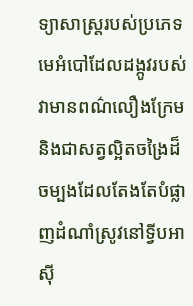ទ្យាសាស្ត្ររបស់ប្រភេទមេអំបៅដែលដង្កូវរបស់វាមានពណ៌លឿងក្រែម និងជាសត្វល្អិតចង្រៃដ៏ចម្បងដែលតែងតែបំផ្លាញដំណាំស្រូវនៅទ្វីបអាស៊ី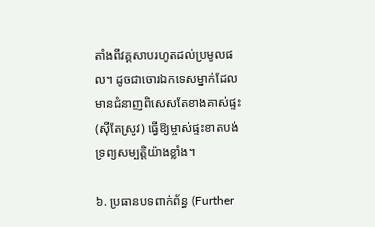តាំងពីវគ្គសាបរហូតដល់ប្រមូលផល។ ដូចជាចោរឯកទេសម្នាក់ដែលមានជំនាញពិសេសតែខាងគាស់ផ្ទះ (ស៊ីតែស្រូវ) ធ្វើឱ្យម្ចាស់ផ្ទះខាតបង់ទ្រព្យសម្បត្តិយ៉ាងខ្លាំង។

៦. ប្រធានបទពាក់ព័ន្ធ (Further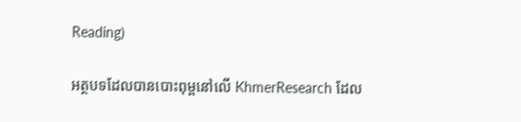Reading)

អត្ថបទដែលបានបោះពុម្ពនៅលើ KhmerResearch ដែល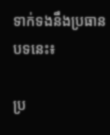ទាក់ទងនឹងប្រធានបទនេះ៖

ប្រ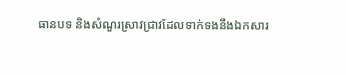ធានបទ និងសំណួរស្រាវជ្រាវដែលទាក់ទងនឹងឯកសារ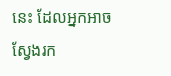នេះ ដែលអ្នកអាចស្វែងរក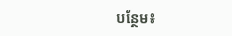បន្ថែម៖